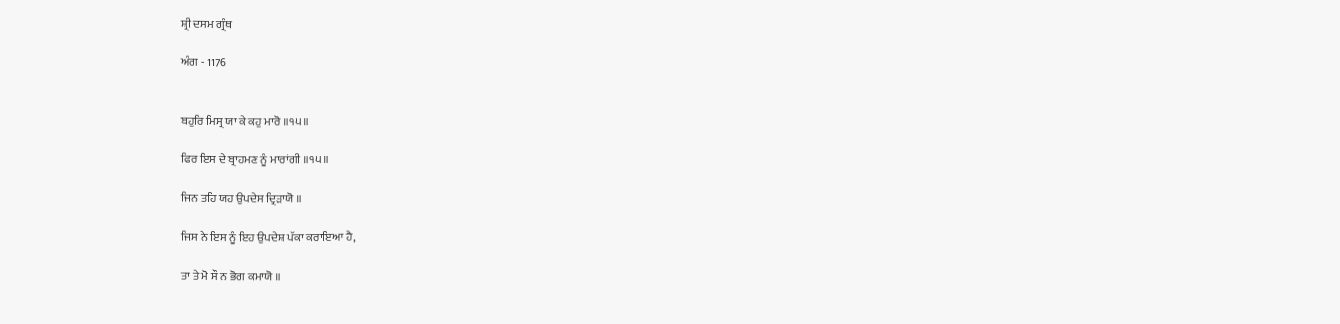ਸ਼੍ਰੀ ਦਸਮ ਗ੍ਰੰਥ

ਅੰਗ - 1176


ਬਹੁਰਿ ਮਿਸ੍ਰ ਯਾ ਕੇ ਕਹੁ ਮਾਰੋ ॥੧੫॥

ਫਿਰ ਇਸ ਦੇ ਬ੍ਰਾਹਮਣ ਨੂੰ ਮਾਰਾਂਗੀ ॥੧੫॥

ਜਿਨ ਤਹਿ ਯਹ ਉਪਦੇਸ ਦ੍ਰਿੜਾਯੋ ॥

ਜਿਸ ਨੇ ਇਸ ਨੂੰ ਇਹ ਉਪਦੇਸ਼ ਪੱਕਾ ਕਰਾਇਆ ਹੈ,

ਤਾ ਤੇ ਮੋ ਸੌ ਨ ਭੋਗ ਕਮਾਯੋ ॥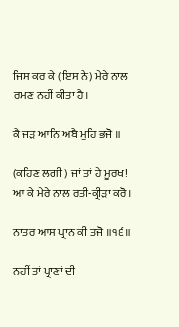ਜਿਸ ਕਰ ਕੇ (ਇਸ ਨੇ) ਮੇਰੇ ਨਾਲ ਰਮਣ ਨਹੀਂ ਕੀਤਾ ਹੈ।

ਕੈ ਜੜ ਆਨਿ ਅਬੈ ਮੁਹਿ ਭਜੋ ॥

(ਕਹਿਣ ਲਗੀ) ਜਾਂ ਤਾਂ ਹੇ ਮੂਰਖ! ਆ ਕੇ ਮੇਰੇ ਨਾਲ ਰਤੀ-ਕ੍ਰੀੜਾ ਕਰੋ।

ਨਾਤਰ ਆਸ ਪ੍ਰਾਨ ਕੀ ਤਜੋ ॥੧੬॥

ਨਹੀਂ ਤਾਂ ਪ੍ਰਾਣਾਂ ਦੀ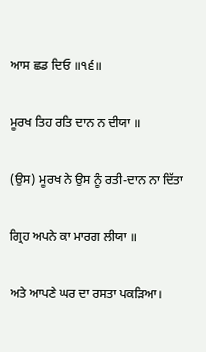ਆਸ ਛਡ ਦਿਓ ॥੧੬॥

ਮੂਰਖ ਤਿਹ ਰਤਿ ਦਾਨ ਨ ਦੀਯਾ ॥

(ਉਸ) ਮੂਰਖ ਨੇ ਉਸ ਨੂੰ ਰਤੀ-ਦਾਨ ਨਾ ਦਿੱਤਾ

ਗ੍ਰਿਹ ਅਪਨੇ ਕਾ ਮਾਰਗ ਲੀਯਾ ॥

ਅਤੇ ਆਪਣੇ ਘਰ ਦਾ ਰਸਤਾ ਪਕੜਿਆ।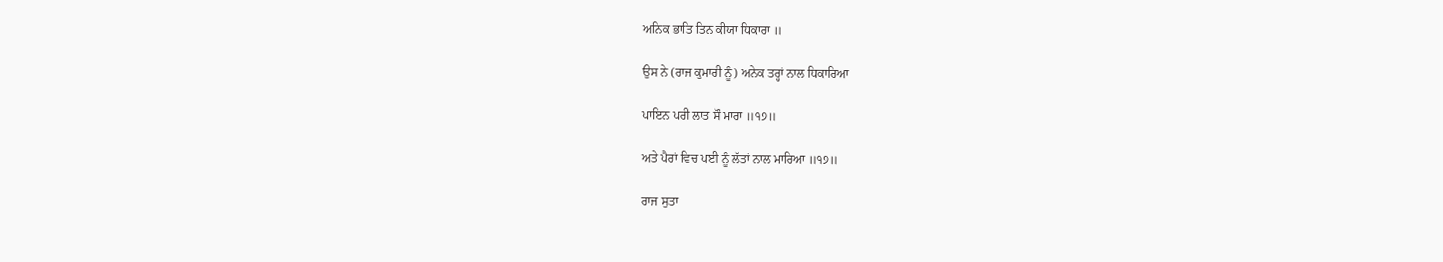ਅਨਿਕ ਭਾਤਿ ਤਿਨ ਕੀਯਾ ਧਿਕਾਰਾ ॥

ਉਸ ਨੇ (ਰਾਜ ਕੁਮਾਰੀ ਨੂੰ) ਅਨੇਕ ਤਰ੍ਹਾਂ ਨਾਲ ਧਿਕਾਰਿਆ

ਪਾਇਨ ਪਰੀ ਲਾਤ ਸੌ ਮਾਰਾ ॥੧੭॥

ਅਤੇ ਪੈਰਾਂ ਵਿਚ ਪਈ ਨੂੰ ਲੱਤਾਂ ਨਾਲ ਮਾਰਿਆ ॥੧੭॥

ਰਾਜ ਸੁਤਾ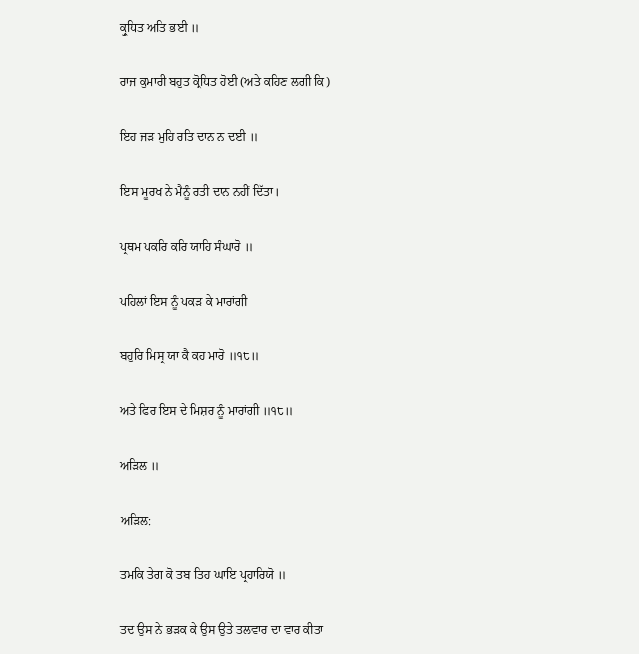ਕ੍ਰੁਧਿਤ ਅਤਿ ਭਈ ॥

ਰਾਜ ਕੁਮਾਰੀ ਬਹੁਤ ਕ੍ਰੋਧਿਤ ਹੋਈ (ਅਤੇ ਕਹਿਣ ਲਗੀ ਕਿ)

ਇਹ ਜੜ ਮੁਹਿ ਰਤਿ ਦਾਨ ਨ ਦਈ ॥

ਇਸ ਮੂਰਖ ਨੇ ਮੈਨੂੰ ਰਤੀ ਦਾਨ ਨਹੀਂ ਦਿੱਤਾ।

ਪ੍ਰਥਮ ਪਕਰਿ ਕਰਿ ਯਾਹਿ ਸੰਘਾਰੋ ॥

ਪਹਿਲਾਂ ਇਸ ਨੂੰ ਪਕੜ ਕੇ ਮਾਰਾਂਗੀ

ਬਹੁਰਿ ਮਿਸ੍ਰ ਯਾ ਕੈ ਕਹ ਮਾਰੋ ॥੧੮॥

ਅਤੇ ਫਿਰ ਇਸ ਦੇ ਮਿਸ਼ਰ ਨੂੰ ਮਾਰਾਂਗੀ ॥੧੮॥

ਅੜਿਲ ॥

ਅੜਿਲ:

ਤਮਕਿ ਤੇਗ ਕੋ ਤਬ ਤਿਹ ਘਾਇ ਪ੍ਰਹਾਰਿਯੋ ॥

ਤਦ ਉਸ ਨੇ ਭੜਕ ਕੇ ਉਸ ਉਤੇ ਤਲਵਾਰ ਦਾ ਵਾਰ ਕੀਤਾ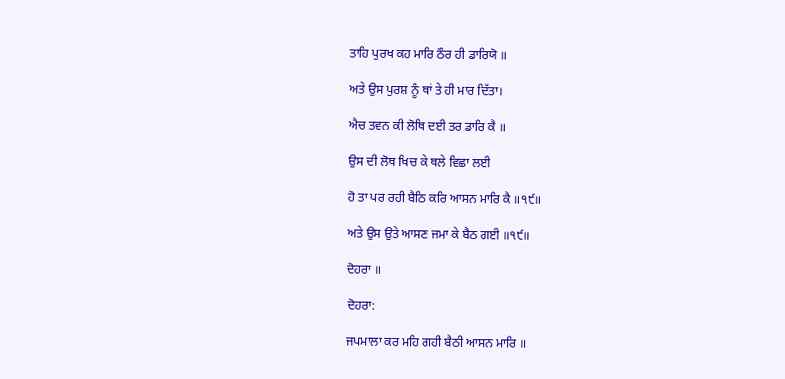ਤਾਹਿ ਪੁਰਖ ਕਹ ਮਾਰਿ ਠੌਰ ਹੀ ਡਾਰਿਯੋ ॥

ਅਤੇ ਉਸ ਪੁਰਸ਼ ਨੂੰ ਥਾਂ ਤੇ ਹੀ ਮਾਰ ਦਿੱਤਾ।

ਐਚ ਤਵਨ ਕੀ ਲੋਥਿ ਦਈ ਤਰ ਡਾਰਿ ਕੈ ॥

ਉਸ ਦੀ ਲੋਥ ਖਿਚ ਕੇ ਥਲੇ ਵਿਛਾ ਲਈ

ਹੋ ਤਾ ਪਰ ਰਹੀ ਬੈਠਿ ਕਰਿ ਆਸਨ ਮਾਰਿ ਕੈ ॥੧੯॥

ਅਤੇ ਉਸ ਉਤੇ ਆਸਣ ਜਮਾ ਕੇ ਬੈਠ ਗਈ ॥੧੯॥

ਦੋਹਰਾ ॥

ਦੋਹਰਾ:

ਜਪਮਾਲਾ ਕਰ ਮਹਿ ਗਹੀ ਬੈਠੀ ਆਸਨ ਮਾਰਿ ॥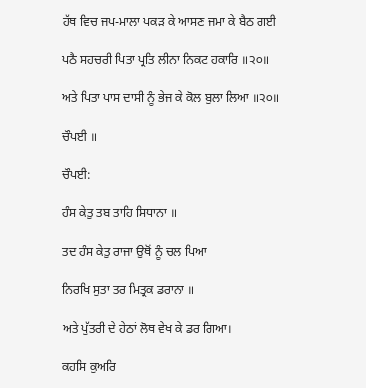ਹੱਥ ਵਿਚ ਜਪ-ਮਾਲਾ ਪਕੜ ਕੇ ਆਸਣ ਜਮਾ ਕੇ ਬੈਠ ਗਈ

ਪਠੈ ਸਹਚਰੀ ਪਿਤਾ ਪ੍ਰਤਿ ਲੀਨਾ ਨਿਕਟ ਹਕਾਰਿ ॥੨੦॥

ਅਤੇ ਪਿਤਾ ਪਾਸ ਦਾਸੀ ਨੂੰ ਭੇਜ ਕੇ ਕੋਲ ਬੁਲਾ ਲਿਆ ॥੨੦॥

ਚੌਪਈ ॥

ਚੌਪਈ:

ਹੰਸ ਕੇਤੁ ਤਬ ਤਾਹਿ ਸਿਧਾਨਾ ॥

ਤਦ ਹੰਸ ਕੇਤੁ ਰਾਜਾ ਉਥੋਂ ਨੂੰ ਚਲ ਪਿਆ

ਨਿਰਖਿ ਸੁਤਾ ਤਰ ਮਿਤ੍ਰਕ ਡਰਾਨਾ ॥

ਅਤੇ ਪੁੱਤਰੀ ਦੇ ਹੇਠਾਂ ਲੋਥ ਵੇਖ ਕੇ ਡਰ ਗਿਆ।

ਕਹਸਿ ਕੁਅਰਿ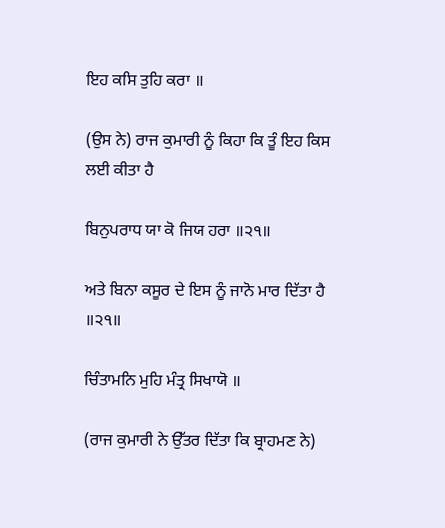ਇਹ ਕਸਿ ਤੁਹਿ ਕਰਾ ॥

(ਉਸ ਨੇ) ਰਾਜ ਕੁਮਾਰੀ ਨੂੰ ਕਿਹਾ ਕਿ ਤੂੰ ਇਹ ਕਿਸ ਲਈ ਕੀਤਾ ਹੈ

ਬਿਨੁਪਰਾਧ ਯਾ ਕੋ ਜਿਯ ਹਰਾ ॥੨੧॥

ਅਤੇ ਬਿਨਾ ਕਸੂਰ ਦੇ ਇਸ ਨੂੰ ਜਾਨੋ ਮਾਰ ਦਿੱਤਾ ਹੈ ॥੨੧॥

ਚਿੰਤਾਮਨਿ ਮੁਹਿ ਮੰਤ੍ਰ ਸਿਖਾਯੋ ॥

(ਰਾਜ ਕੁਮਾਰੀ ਨੇ ਉੱਤਰ ਦਿੱਤਾ ਕਿ ਬ੍ਰਾਹਮਣ ਨੇ)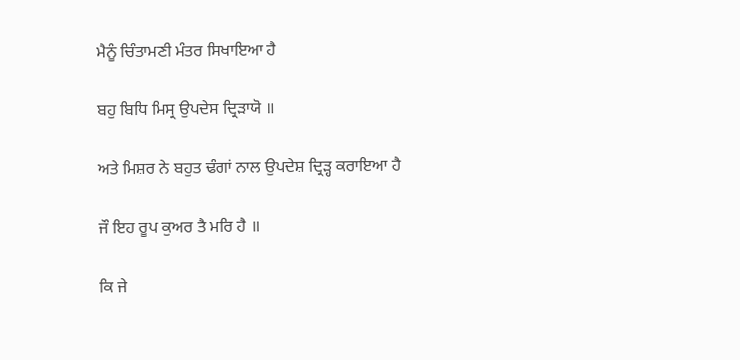ਮੈਨੂੰ ਚਿੰਤਾਮਣੀ ਮੰਤਰ ਸਿਖਾਇਆ ਹੈ

ਬਹੁ ਬਿਧਿ ਮਿਸ੍ਰ ਉਪਦੇਸ ਦ੍ਰਿੜਾਯੋ ॥

ਅਤੇ ਮਿਸ਼ਰ ਨੇ ਬਹੁਤ ਢੰਗਾਂ ਨਾਲ ਉਪਦੇਸ਼ ਦ੍ਰਿੜ੍ਹ ਕਰਾਇਆ ਹੈ

ਜੌ ਇਹ ਰੂਪ ਕੁਅਰ ਤੈ ਮਰਿ ਹੈ ॥

ਕਿ ਜੇ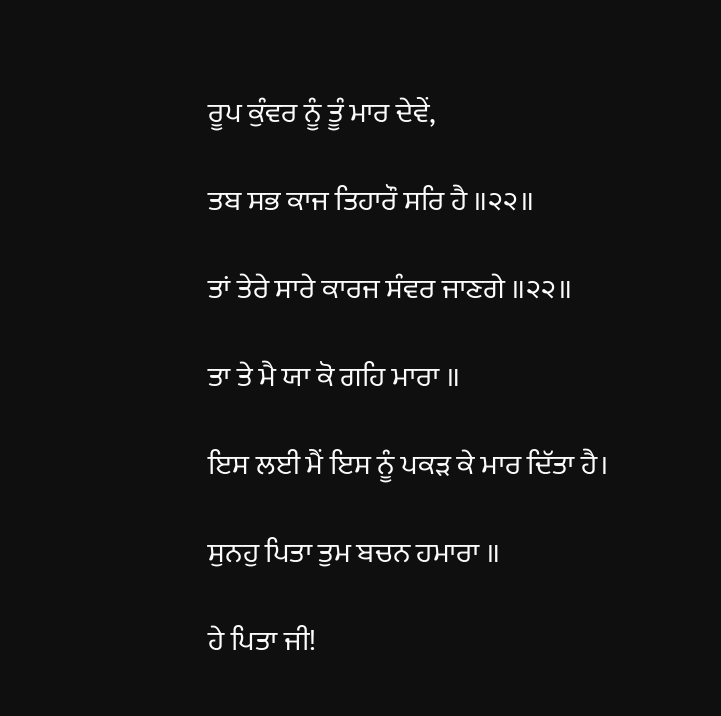ਰੂਪ ਕੁੰਵਰ ਨੂੰ ਤੂੰ ਮਾਰ ਦੇਵੇਂ,

ਤਬ ਸਭ ਕਾਜ ਤਿਹਾਰੌ ਸਰਿ ਹੈ ॥੨੨॥

ਤਾਂ ਤੇਰੇ ਸਾਰੇ ਕਾਰਜ ਸੰਵਰ ਜਾਣਗੇ ॥੨੨॥

ਤਾ ਤੇ ਮੈ ਯਾ ਕੋ ਗਹਿ ਮਾਰਾ ॥

ਇਸ ਲਈ ਮੈਂ ਇਸ ਨੂੰ ਪਕੜ ਕੇ ਮਾਰ ਦਿੱਤਾ ਹੈ।

ਸੁਨਹੁ ਪਿਤਾ ਤੁਮ ਬਚਨ ਹਮਾਰਾ ॥

ਹੇ ਪਿਤਾ ਜੀ!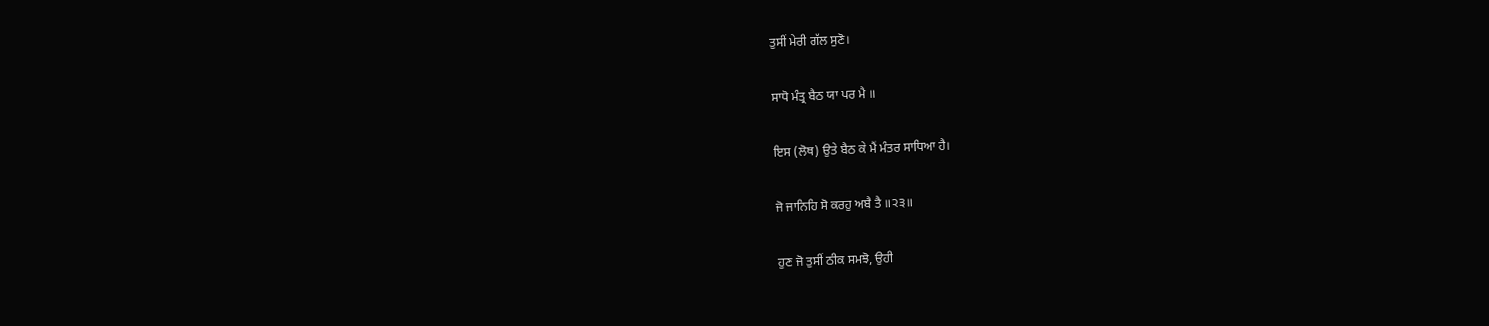ਤੁਸੀਂ ਮੇਰੀ ਗੱਲ ਸੁਣੋ।

ਸਾਧੋ ਮੰਤ੍ਰ ਬੈਠ ਯਾ ਪਰ ਮੈ ॥

ਇਸ (ਲੋਥ) ਉਤੇ ਬੈਠ ਕੇ ਮੈਂ ਮੰਤਰ ਸਾਧਿਆ ਹੈ।

ਜੋ ਜਾਨਿਹਿ ਸੋ ਕਰਹੁ ਅਬੈ ਤੈ ॥੨੩॥

ਹੁਣ ਜੋ ਤੁਸੀਂ ਠੀਕ ਸਮਝੋ, ਉਹੀ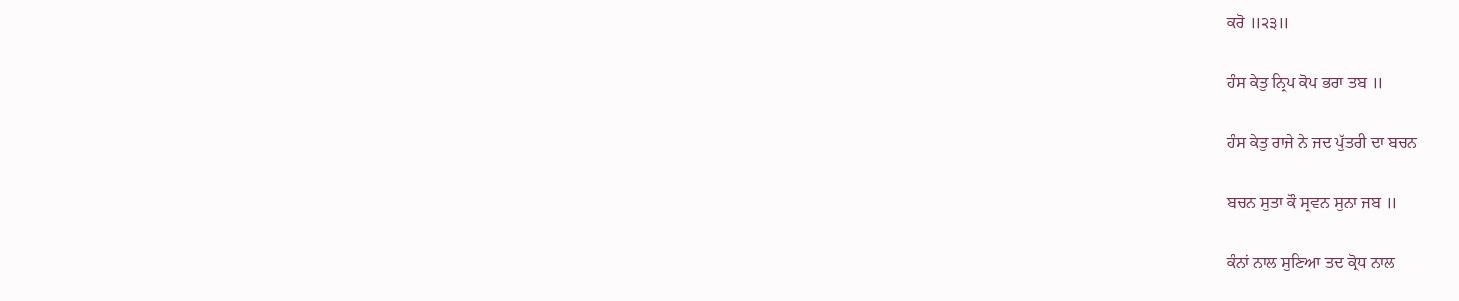ਕਰੋ ॥੨੩॥

ਹੰਸ ਕੇਤੁ ਨ੍ਰਿਪ ਕੋਪ ਭਰਾ ਤਬ ॥

ਹੰਸ ਕੇਤੁ ਰਾਜੇ ਨੇ ਜਦ ਪੁੱਤਰੀ ਦਾ ਬਚਨ

ਬਚਨ ਸੁਤਾ ਕੌ ਸ੍ਰਵਨ ਸੁਨਾ ਜਬ ॥

ਕੰਨਾਂ ਨਾਲ ਸੁਣਿਆ ਤਦ ਕ੍ਰੋਧ ਨਾਲ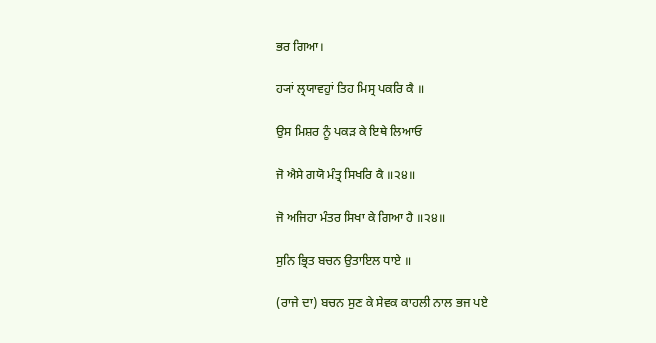ਭਰ ਗਿਆ।

ਹ੍ਯਾਂ ਲ੍ਰਯਾਵਹੁਾਂ ਤਿਹ ਮਿਸ੍ਰ ਪਕਰਿ ਕੈ ॥

ਉਸ ਮਿਸ਼ਰ ਨੂੰ ਪਕੜ ਕੇ ਇਥੇ ਲਿਆਓ

ਜੋ ਐਸੇ ਗਯੋ ਮੰਤ੍ਰ ਸਿਖਰਿ ਕੈ ॥੨੪॥

ਜੋ ਅਜਿਹਾ ਮੰਤਰ ਸਿਖਾ ਕੇ ਗਿਆ ਹੈ ॥੨੪॥

ਸੁਨਿ ਭ੍ਰਿਤ ਬਚਨ ਉਤਾਇਲ ਧਾਏ ॥

(ਰਾਜੇ ਦਾ) ਬਚਨ ਸੁਣ ਕੇ ਸੇਵਕ ਕਾਹਲੀ ਨਾਲ ਭਜ ਪਏ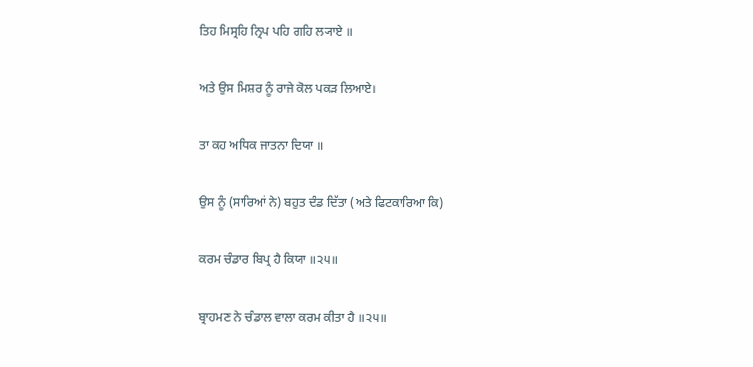ਤਿਹ ਮਿਸ੍ਰਹਿ ਨ੍ਰਿਪ ਪਹਿ ਗਹਿ ਲ੍ਯਾਏ ॥

ਅਤੇ ਉਸ ਮਿਸ਼ਰ ਨੂੰ ਰਾਜੇ ਕੋਲ ਪਕੜ ਲਿਆਏ।

ਤਾ ਕਹ ਅਧਿਕ ਜਾਤਨਾ ਦਿਯਾ ॥

ਉਸ ਨੂੰ (ਸਾਰਿਆਂ ਨੇ) ਬਹੁਤ ਦੰਡ ਦਿੱਤਾ (ਅਤੇ ਫਿਟਕਾਰਿਆ ਕਿ)

ਕਰਮ ਚੰਡਾਰ ਬਿਪ੍ਰ ਹੈ ਕਿਯਾ ॥੨੫॥

ਬ੍ਰਾਹਮਣ ਨੇ ਚੰਡਾਲ ਵਾਲਾ ਕਰਮ ਕੀਤਾ ਹੈ ॥੨੫॥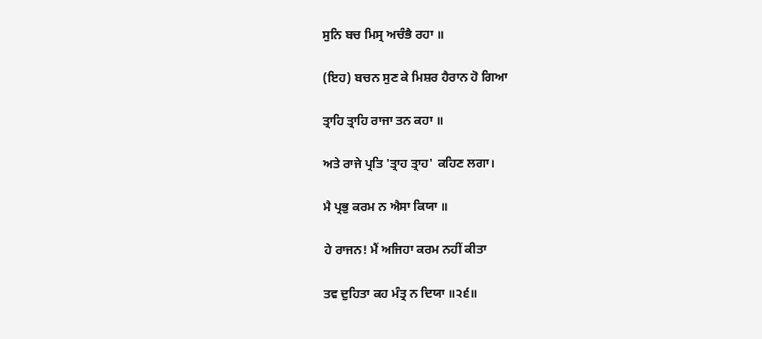ਸੁਨਿ ਬਚ ਮਿਸ੍ਰ ਅਚੰਭੈ ਰਹਾ ॥

(ਇਹ) ਬਚਨ ਸੁਣ ਕੇ ਮਿਸ਼ਰ ਹੈਰਾਨ ਹੋ ਗਿਆ

ਤ੍ਰਾਹਿ ਤ੍ਰਾਹਿ ਰਾਜਾ ਤਨ ਕਹਾ ॥

ਅਤੇ ਰਾਜੇ ਪ੍ਰਤਿ 'ਤ੍ਰਾਹ ਤ੍ਰਾਹ' ਕਹਿਣ ਲਗਾ।

ਮੈ ਪ੍ਰਭੁ ਕਰਮ ਨ ਐਸਾ ਕਿਯਾ ॥

ਹੇ ਰਾਜਨ! ਮੈਂ ਅਜਿਹਾ ਕਰਮ ਨਹੀਂ ਕੀਤਾ

ਤਵ ਦੁਹਿਤਾ ਕਹ ਮੰਤ੍ਰ ਨ ਦਿਯਾ ॥੨੬॥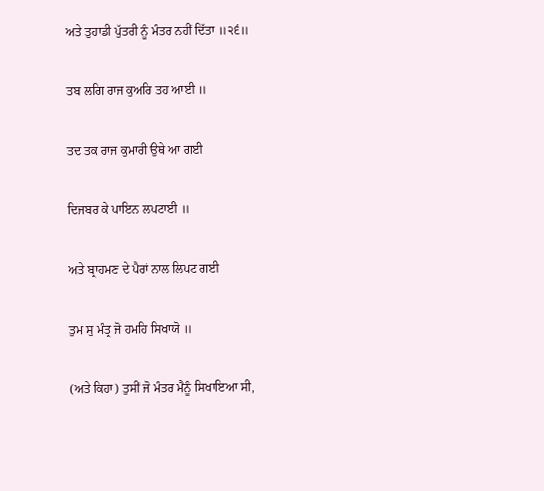ਅਤੇ ਤੁਹਾਡੀ ਪੁੱਤਰੀ ਨੂੰ ਮੰਤਰ ਨਹੀਂ ਦਿੱਤਾ ॥੨੬॥

ਤਬ ਲਗਿ ਰਾਜ ਕੁਅਰਿ ਤਹ ਆਈ ॥

ਤਦ ਤਕ ਰਾਜ ਕੁਮਾਰੀ ਉਥੇ ਆ ਗਈ

ਦਿਜਬਰ ਕੇ ਪਾਇਨ ਲਪਟਾਈ ॥

ਅਤੇ ਬ੍ਰਾਹਮਣ ਦੇ ਪੈਰਾਂ ਨਾਲ ਲਿਪਟ ਗਈ

ਤੁਮ ਸੁ ਮੰਤ੍ਰ ਜੋ ਹਮਹਿ ਸਿਖਾਯੋ ॥

(ਅਤੇ ਕਿਹਾ) ਤੁਸੀਂ ਜੋ ਮੰਤਰ ਮੈਨੂੰ ਸਿਖਾਇਆ ਸੀ,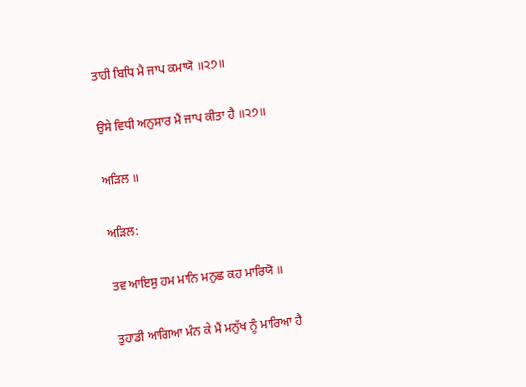ਤਾਹੀ ਬਿਧਿ ਮੈ ਜਾਪ ਕਮਾਯੋ ॥੨੭॥

ਉਸੇ ਵਿਧੀ ਅਨੁਸਾਰ ਮੈਂ ਜਾਪ ਕੀਤਾ ਹੈ ॥੨੭॥

ਅੜਿਲ ॥

ਅੜਿਲ:

ਤਵ ਆਇਸੁ ਹਮ ਮਾਨਿ ਮਨੁਛ ਕਹ ਮਾਰਿਯੋ ॥

ਤੁਹਾਡੀ ਆਗਿਆ ਮੰਨ ਕੇ ਮੈਂ ਮਨੁੱਖ ਨੂੰ ਮਾਰਿਆ ਹੈ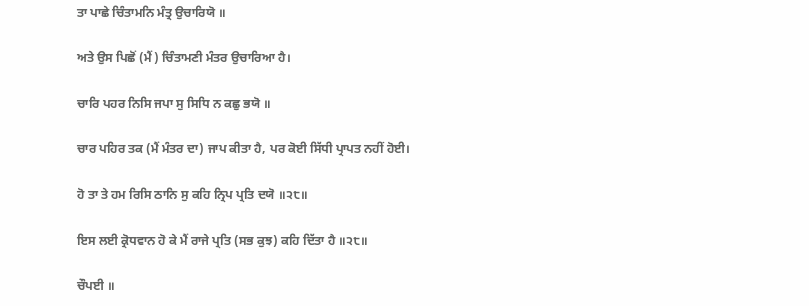ਤਾ ਪਾਛੇ ਚਿੰਤਾਮਨਿ ਮੰਤ੍ਰ ਉਚਾਰਿਯੋ ॥

ਅਤੇ ਉਸ ਪਿਛੋਂ (ਮੈਂ) ਚਿੰਤਾਮਣੀ ਮੰਤਰ ਉਚਾਰਿਆ ਹੈ।

ਚਾਰਿ ਪਹਰ ਨਿਸਿ ਜਪਾ ਸੁ ਸਿਧਿ ਨ ਕਛੁ ਭਯੋ ॥

ਚਾਰ ਪਹਿਰ ਤਕ (ਮੈਂ ਮੰਤਰ ਦਾ) ਜਾਪ ਕੀਤਾ ਹੈ, ਪਰ ਕੋਈ ਸਿੱਧੀ ਪ੍ਰਾਪਤ ਨਹੀਂ ਹੋਈ।

ਹੋ ਤਾ ਤੇ ਹਮ ਰਿਸਿ ਠਾਨਿ ਸੁ ਕਹਿ ਨ੍ਰਿਪ ਪ੍ਰਤਿ ਦਯੋ ॥੨੮॥

ਇਸ ਲਈ ਕ੍ਰੋਧਵਾਨ ਹੋ ਕੇ ਮੈਂ ਰਾਜੇ ਪ੍ਰਤਿ (ਸਭ ਕੁਝ) ਕਹਿ ਦਿੱਤਾ ਹੈ ॥੨੮॥

ਚੌਪਈ ॥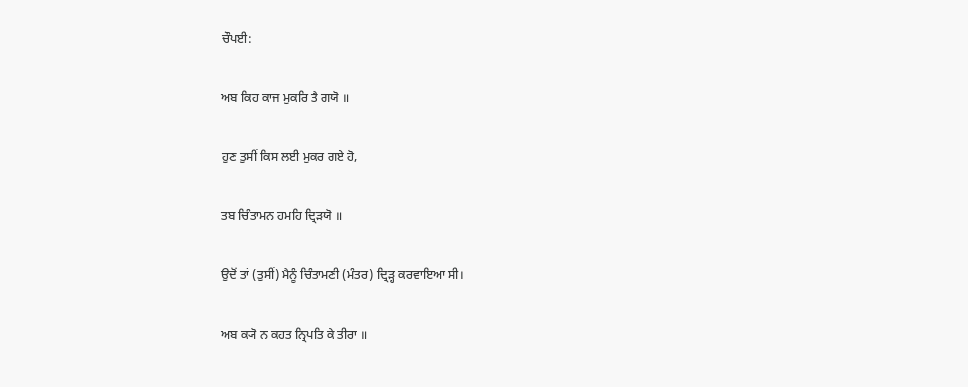ਚੌਪਈ:

ਅਬ ਕਿਹ ਕਾਜ ਮੁਕਰਿ ਤੈ ਗਯੋ ॥

ਹੁਣ ਤੁਸੀਂ ਕਿਸ ਲਈ ਮੁਕਰ ਗਏ ਹੋ,

ਤਬ ਚਿੰਤਾਮਨ ਹਮਹਿ ਦ੍ਰਿੜਯੋ ॥

ਉਦੋਂ ਤਾਂ (ਤੁਸੀਂ) ਮੈਨੂੰ ਚਿੰਤਾਮਣੀ (ਮੰਤਰ) ਦ੍ਰਿੜ੍ਹ ਕਰਵਾਇਆ ਸੀ।

ਅਬ ਕ੍ਯੋ ਨ ਕਹਤ ਨ੍ਰਿਪਤਿ ਕੇ ਤੀਰਾ ॥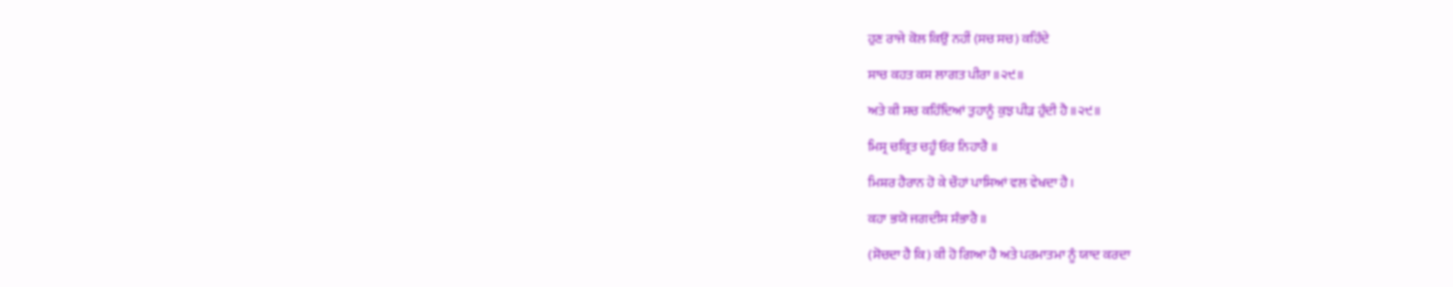ਹੁਣ ਰਾਜੇ ਕੋਲ ਕਿਉਂ ਨਹੀਂ (ਸਚ ਸਚ) ਕਹਿੰਦੇ

ਸਾਚ ਕਹਤ ਕਸ ਲਾਗਤ ਪੀਰਾ ॥੨੯॥

ਅਤੇ ਕੀ ਸਚ ਕਹਿੰਦਿਆਂ ਤੁਹਾਨੂੰ ਕੁਝ ਪੀੜ ਹੁੰਦੀ ਹੈ ॥੨੯॥

ਮਿਸ੍ਰ ਚਕ੍ਰਿਤ ਚਹੂੰ ਓਰ ਨਿਹਾਰੈ ॥

ਮਿਸ਼ਰ ਹੈਰਾਨ ਹੋ ਕੇ ਚੌਹਾਂ ਪਾਸਿਆਂ ਵਲ ਵੇਖਦਾ ਹੈ।

ਕਹਾ ਭਯੋ ਜਗਦੀਸ ਸੰਭਾਰੈ ॥

(ਸੋਚਦਾ ਹੈ ਕਿ) ਕੀ ਹੋ ਗਿਆ ਹੈ ਅਤੇ ਪਰਮਾਤਮਾ ਨੂੰ ਯਾਦ ਕਰਦਾ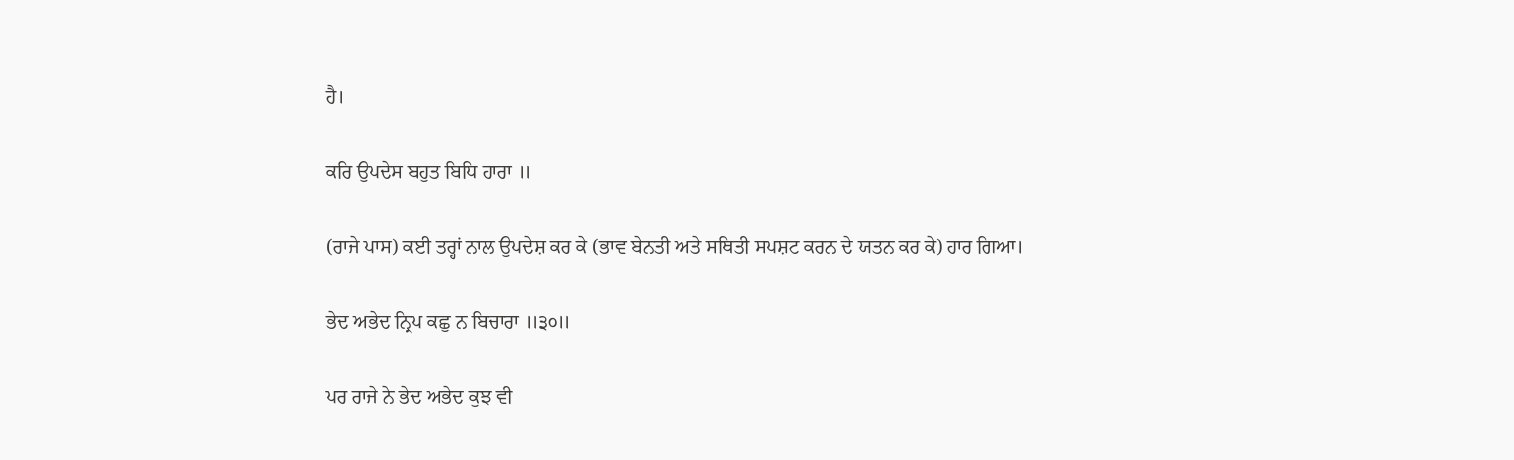ਹੈ।

ਕਰਿ ਉਪਦੇਸ ਬਹੁਤ ਬਿਧਿ ਹਾਰਾ ॥

(ਰਾਜੇ ਪਾਸ) ਕਈ ਤਰ੍ਹਾਂ ਨਾਲ ਉਪਦੇਸ਼ ਕਰ ਕੇ (ਭਾਵ ਬੇਨਤੀ ਅਤੇ ਸਥਿਤੀ ਸਪਸ਼ਟ ਕਰਨ ਦੇ ਯਤਨ ਕਰ ਕੇ) ਹਾਰ ਗਿਆ।

ਭੇਦ ਅਭੇਦ ਨ੍ਰਿਪ ਕਛੁ ਨ ਬਿਚਾਰਾ ॥੩੦॥

ਪਰ ਰਾਜੇ ਨੇ ਭੇਦ ਅਭੇਦ ਕੁਝ ਵੀ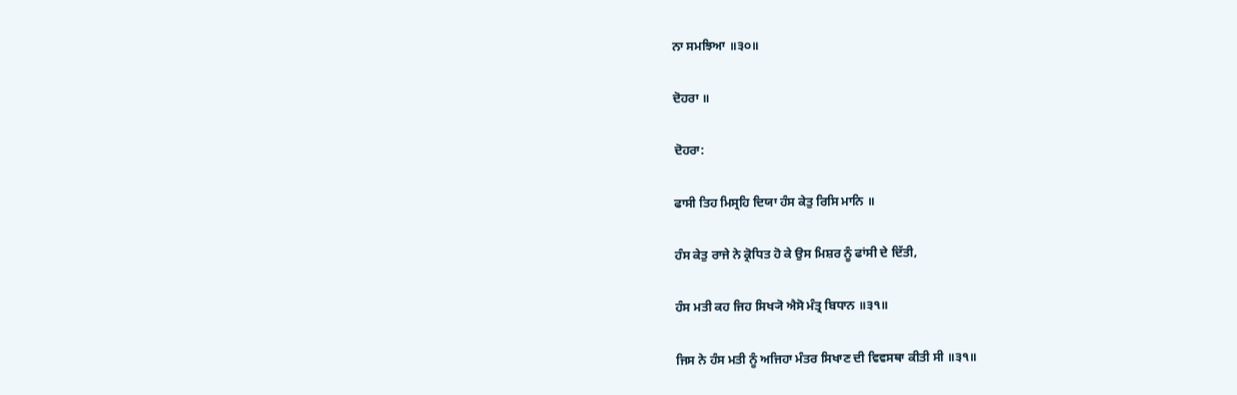ਨਾ ਸਮਝਿਆ ॥੩੦॥

ਦੋਹਰਾ ॥

ਦੋਹਰਾ:

ਫਾਸੀ ਤਿਹ ਮਿਸ੍ਰਹਿ ਦਿਯਾ ਹੰਸ ਕੇਤੁ ਰਿਸਿ ਮਾਨਿ ॥

ਹੰਸ ਕੇਤੁ ਰਾਜੇ ਨੇ ਕ੍ਰੋਧਿਤ ਹੋ ਕੇ ਉਸ ਮਿਸ਼ਰ ਨੂੰ ਫਾਂਸੀ ਦੇ ਦਿੱਤੀ,

ਹੰਸ ਮਤੀ ਕਹ ਜਿਹ ਸਿਖ੍ਯੋ ਐਸੋ ਮੰਤ੍ਰ ਬਿਧਾਨ ॥੩੧॥

ਜਿਸ ਨੇ ਹੰਸ ਮਤੀ ਨੂੰ ਅਜਿਹਾ ਮੰਤਰ ਸਿਖਾਣ ਦੀ ਵਿਵਸਥਾ ਕੀਤੀ ਸੀ ॥੩੧॥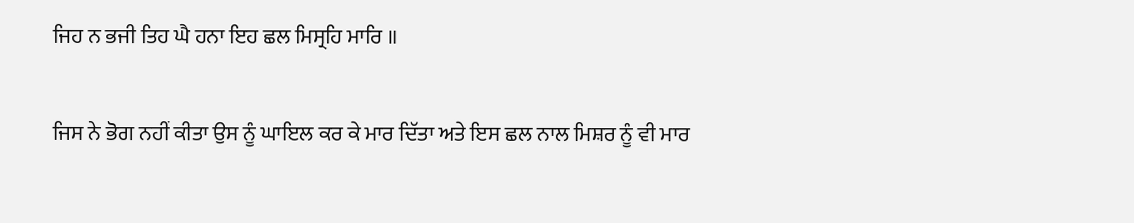ਜਿਹ ਨ ਭਜੀ ਤਿਹ ਘੈ ਹਨਾ ਇਹ ਛਲ ਮਿਸ੍ਰਹਿ ਮਾਰਿ ॥

ਜਿਸ ਨੇ ਭੋਗ ਨਹੀਂ ਕੀਤਾ ਉਸ ਨੂੰ ਘਾਇਲ ਕਰ ਕੇ ਮਾਰ ਦਿੱਤਾ ਅਤੇ ਇਸ ਛਲ ਨਾਲ ਮਿਸ਼ਰ ਨੂੰ ਵੀ ਮਾਰ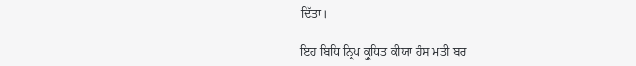ਦਿੱਤਾ।

ਇਹ ਬਿਧਿ ਨ੍ਰਿਪ ਕ੍ਰੁਧਿਤ ਕੀਯਾ ਹੰਸ ਮਤੀ ਬਰ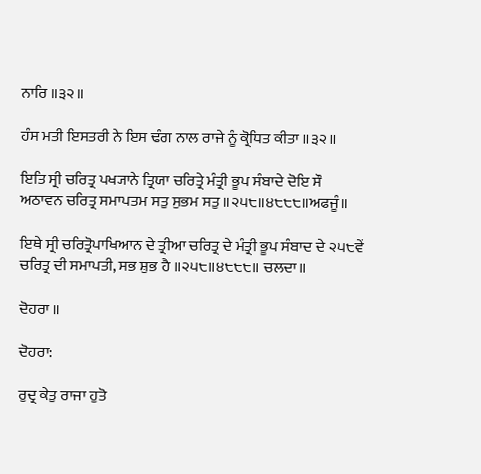ਨਾਰਿ ॥੩੨॥

ਹੰਸ ਮਤੀ ਇਸਤਰੀ ਨੇ ਇਸ ਢੰਗ ਨਾਲ ਰਾਜੇ ਨੂੰ ਕ੍ਰੋਧਿਤ ਕੀਤਾ ॥੩੨॥

ਇਤਿ ਸ੍ਰੀ ਚਰਿਤ੍ਰ ਪਖ੍ਯਾਨੇ ਤ੍ਰਿਯਾ ਚਰਿਤ੍ਰੇ ਮੰਤ੍ਰੀ ਭੂਪ ਸੰਬਾਦੇ ਦੋਇ ਸੌ ਅਠਾਵਨ ਚਰਿਤ੍ਰ ਸਮਾਪਤਮ ਸਤੁ ਸੁਭਮ ਸਤੁ ॥੨੫੮॥੪੮੮੮॥ਅਫਜੂੰ॥

ਇਥੇ ਸ੍ਰੀ ਚਰਿਤ੍ਰੋਪਾਖਿਆਨ ਦੇ ਤ੍ਰੀਆ ਚਰਿਤ੍ਰ ਦੇ ਮੰਤ੍ਰੀ ਭੂਪ ਸੰਬਾਦ ਦੇ ੨੫੮ਵੇਂ ਚਰਿਤ੍ਰ ਦੀ ਸਮਾਪਤੀ, ਸਭ ਸ਼ੁਭ ਹੈ ॥੨੫੮॥੪੮੮੮॥ ਚਲਦਾ॥

ਦੋਹਰਾ ॥

ਦੋਹਰਾ:

ਰੁਦ੍ਰ ਕੇਤੁ ਰਾਜਾ ਹੁਤੋ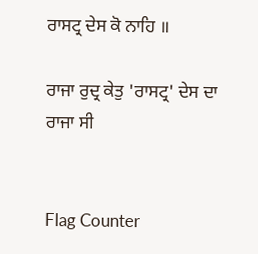ਰਾਸਟ੍ਰ ਦੇਸ ਕੋ ਨਾਹਿ ॥

ਰਾਜਾ ਰੁਦ੍ਰ ਕੇਤੁ 'ਰਾਸਟ੍ਰ' ਦੇਸ ਦਾ ਰਾਜਾ ਸੀ


Flag Counter